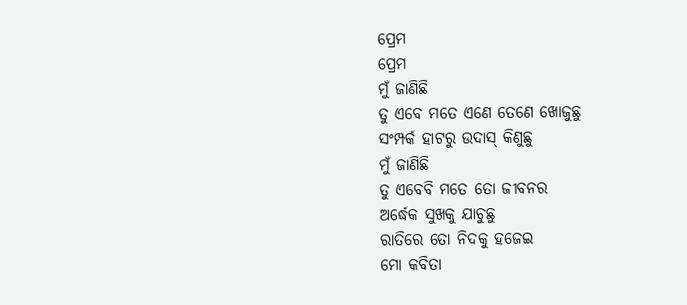ପ୍ରେମ
ପ୍ରେମ
ମୁଁ ଜାଣିଛି
ତୁ ଏବେ ମତେ ଏଣେ ତେଣେ ଖୋଜୁଛୁ
ସଂମ୍ପର୍କ ହାଟରୁ ଉଦାସ୍ କିଣୁଛୁ
ମୁଁ ଜାଣିଛି
ତୁ ଏବେବି ମତେ ତୋ ଜୀବନର
ଅର୍ଦ୍ଧେକ ସୁଖକୁ ଯାଚୁଛୁ
ରାତିରେ ତୋ ନିଦକୁ ହଜେଇ
ମୋ କବିତା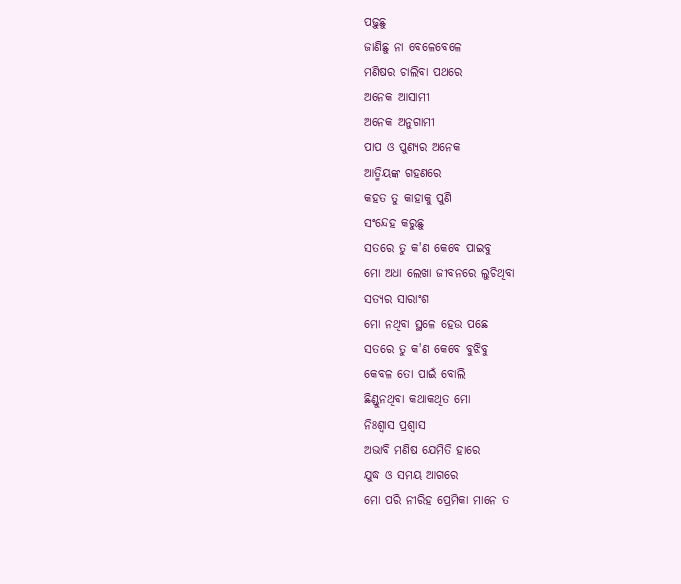ପଢ଼ୁଛୁ
ଜାଣିଛୁ ନା ବେଳେବେଳେ
ମଣିଷର ଚାଲିବା ପଥରେ
ଅନେକ ଆସାମୀ
ଅନେକ ଅନୁଗାମୀ
ପାପ ଓ ପୁଣ୍ୟର ଅନେକ
ଆତ୍ମିୟଙ୍କ ଗହଣରେ
କହତ ତୁ କାହାକୁ ପୁଣି
ସଂନ୍ଦେହ କରୁଛୁ
ସତରେ ତୁ କ'ଣ କେବେ ପାଇବୁ
ମୋ ଅଧା ଲେଖା ଜୀବନରେ ଲୁଚିଥିବା
ସତ୍ୟର ସାରାଂଶ
ମୋ ନଥିବା ସ୍ଥଳେ ହେଉ ପଛେ
ସତରେ ତୁ କ'ଣ କେବେ ବୁଝିବୁ
କେବଳ ତୋ ପାଇଁ ବୋଲି
ଛିଣ୍ଡୁନଥିବା କଥାକଥିତ ମୋ
ନିଃଶ୍ବାସ ପ୍ରଶ୍ଵାସ
ଅଭାବି ମଣିଷ ଯେମିତି ହାରେ
ଯୁଦ୍ଧ ଓ ସମୟ ଆଗରେ
ମୋ ପରି ନୀରିହ ପ୍ରେମିକା ମାନେ ତ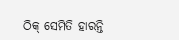ଠିକ୍ ସେମିତି ହାରନ୍ତି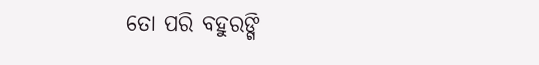ତୋ ପରି ବହୁରଙ୍ଗି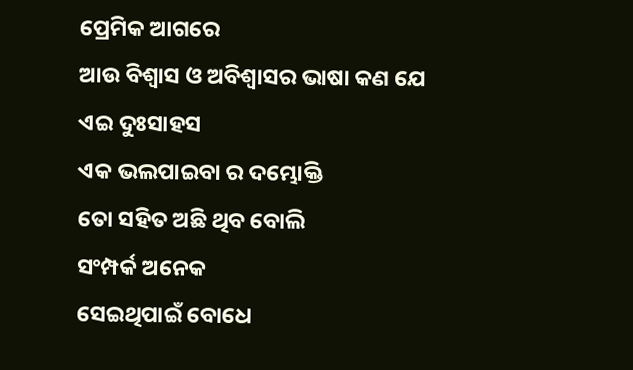ପ୍ରେମିକ ଆଗରେ
ଆଉ ବିଶ୍ଵାସ ଓ ଅବିଶ୍ଵାସର ଭାଷା କଣ ଯେ
ଏଇ ଦୁଃସାହସ
ଏକ ଭଲପାଇବା ର ଦମ୍ଭୋକ୍ତି
ତୋ ସହିତ ଅଛି ଥିବ ବୋଲି
ସଂମ୍ପର୍କ ଅନେକ
ସେଇଥିପାଇଁ ବୋଧେ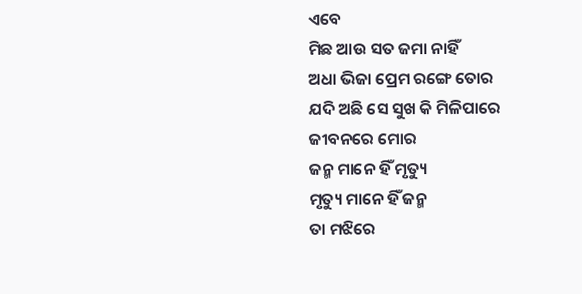ଏବେ
ମିଛ ଆଉ ସତ ଜମା ନାହିଁ
ଅଧା ଭିଜା ପ୍ରେମ ରଙ୍ଗେ ତୋର
ଯଦି ଅଛି ସେ ସୁଖ କି ମିଳିପାରେ
ଜୀବନରେ ମୋର
ଜନ୍ମ ମାନେ ହିଁ ମୃତ୍ୟୁ
ମୃତ୍ୟୁ ମାନେ ହିଁ ଜନ୍ମ
ତା ମଝିରେ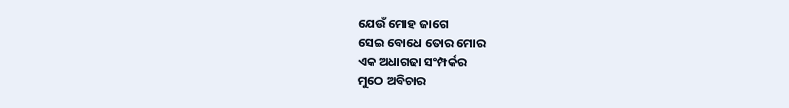ଯେଉଁ ମୋହ ଜାଗେ
ସେଇ ବୋଧେ ତୋର ମୋର
ଏକ ଅଧାଗଢା ସଂମ୍ପର୍କର
ମୁଠେ ଅବିଚାର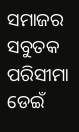ସମାଜର ସବୁତକ ପରିସୀମା ଡେଇଁ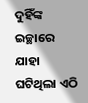ଦୁହିଁଙ୍କ ଇଚ୍ଛାରେ ଯାହା ଘଟିଥିଲା ଏଠି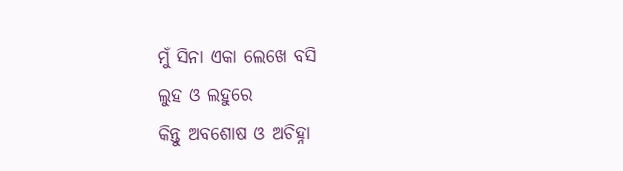ମୁଁ ସିନା ଏକା ଲେଖେ ବସି
ଲୁହ ଓ ଲହୁରେ
କିନ୍ତୁ ଅବଶୋଷ ଓ ଅଚିହ୍ନା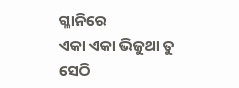ଗ୍ଳାନିରେ
ଏକା ଏକା ଭିଜୁଥା ତୁ ସେଠି